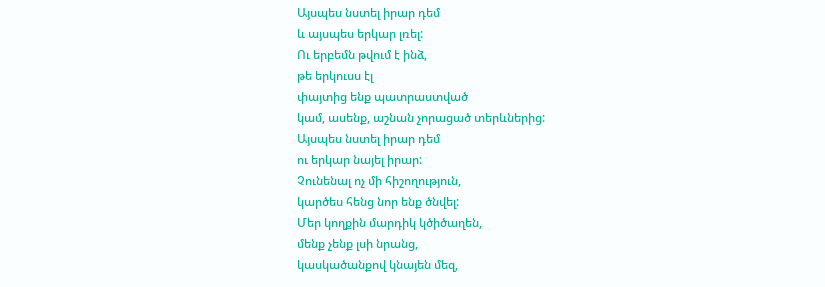Այսպես նստել իրար դեմ
և այսպես երկար լռել:
Ու երբեմն թվում է ինձ,
թե երկուսս էլ
փայտից ենք պատրաստված
կամ, ասենք, աշնան չորացած տերևներից:
Այսպես նստել իրար դեմ
ու երկար նայել իրար:
Չունենալ ոչ մի հիշողություն,
կարծես հենց նոր ենք ծնվել:
Մեր կողքին մարդիկ կծիծաղեն,
մենք չենք լսի նրանց,
կասկածանքով կնայեն մեզ,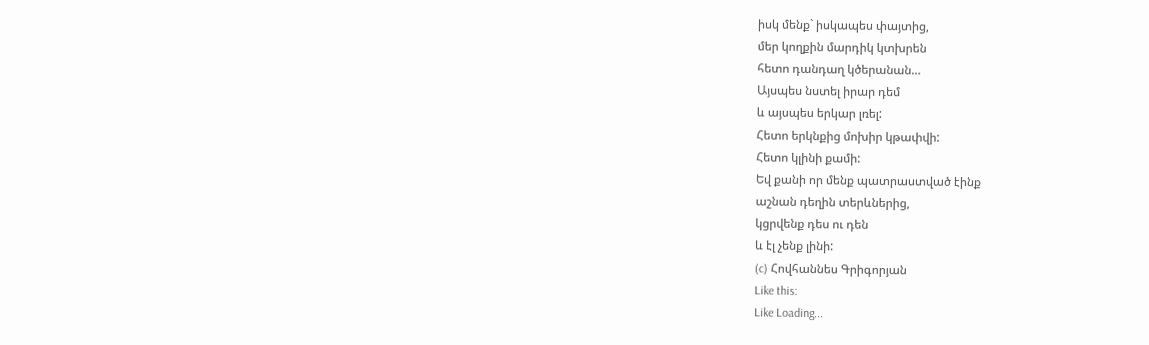իսկ մենք` իսկապես փայտից,
մեր կողքին մարդիկ կտխրեն
հետո դանդաղ կծերանան…
Այսպես նստել իրար դեմ
և այսպես երկար լռել:
Հետո երկնքից մոխիր կթափվի:
Հետո կլինի քամի:
Եվ քանի որ մենք պատրաստված էինք
աշնան դեղին տերևներից,
կցրվենք դես ու դեն
և էլ չենք լինի:
(c) Հովհաննես Գրիգորյան
Like this:
Like Loading...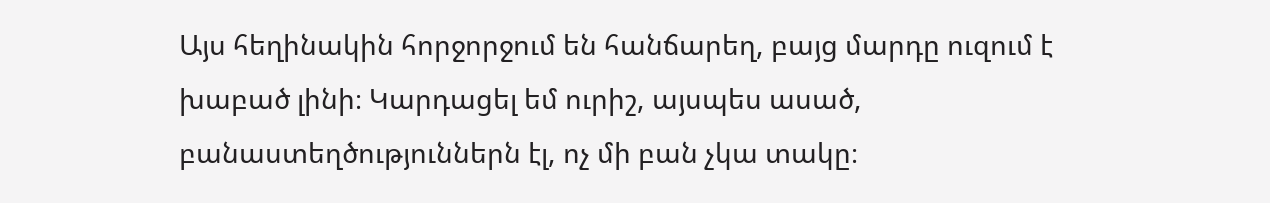Այս հեղինակին հորջորջում են հանճարեղ, բայց մարդը ուզում է խաբած լինի։ Կարդացել եմ ուրիշ, այսպես ասած, բանաստեղծություններն էլ, ոչ մի բան չկա տակը։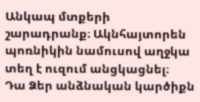Անկապ մտքերի շարադրանք։ Ակնհայտորեն պոռնիկին նամուսով աղջկա տեղ է ուզում անցկացնել։
Դա Ձեր անձնական կարծիքն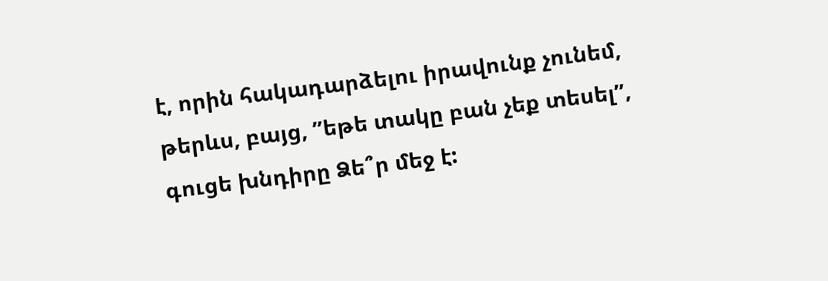է, որին հակադարձելու իրավունք չունեմ, թերևս, բայց, ”եթե տակը բան չեք տեսել”, գուցե խնդիրը Ձե՞ր մեջ է: